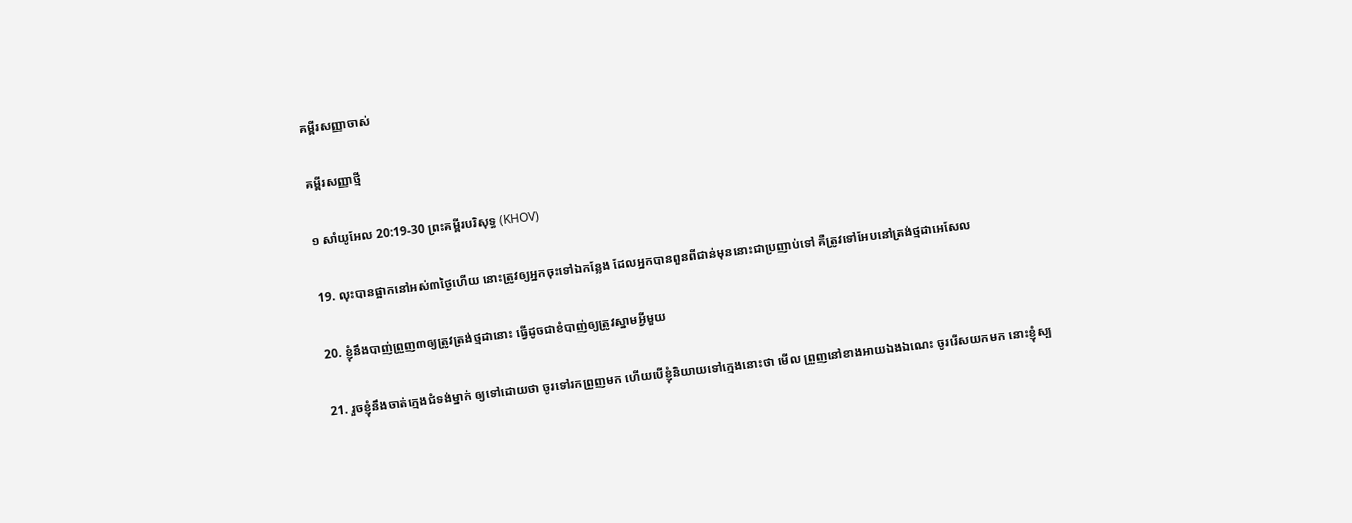គម្ពីរសញ្ញាចាស់

គម្ពីរសញ្ញាថ្មី

១ សាំយូអែល 20:19-30 ព្រះគម្ពីរបរិសុទ្ធ (KHOV)

19. លុះបានផ្អាកនៅអស់៣ថ្ងៃហើយ នោះត្រូវឲ្យអ្នកចុះទៅឯកន្លែង ដែលអ្នកបានពួនពីជាន់មុននោះជាប្រញាប់ទៅ គឺត្រូវទៅអែបនៅត្រង់ថ្មដាអេសែល

20. ខ្ញុំនឹងបាញ់ព្រួញ៣ឲ្យត្រូវត្រង់ថ្មដានោះ ធ្វើដូចជាខំបាញ់ឲ្យត្រូវស្នាមអ្វីមួយ

21. រួចខ្ញុំនឹងចាត់ក្មេងជំទង់ម្នាក់ ឲ្យទៅដោយថា ចូរទៅរកព្រួញមក ហើយបើខ្ញុំនិយាយទៅក្មេងនោះថា មើល ព្រួញនៅខាង‌អាយឯងឯណេះ ចូររើសយកមក នោះខ្ញុំស្ប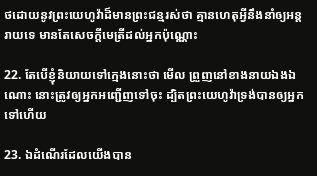ថដោយនូវព្រះ‌យេហូវ៉ាដ៏មានព្រះ‌ជន្មរស់ថា គ្មានហេតុអ្វីនឹងនាំឲ្យអន្តរាយទេ មានតែសេចក្តីមេត្រីដល់អ្នកប៉ុណ្ណោះ

22. តែបើខ្ញុំនិយាយទៅក្មេងនោះថា មើល ព្រួញនៅខាងនាយឯងឯណោះ នោះត្រូវឲ្យអ្នកអញ្ជើញទៅចុះ ដ្បិតព្រះ‌យេហូវ៉ាទ្រង់បានឲ្យអ្នកទៅហើយ

23. ឯដំណើរដែលយើងបាន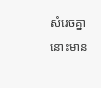សំរេចគ្នា នោះមាន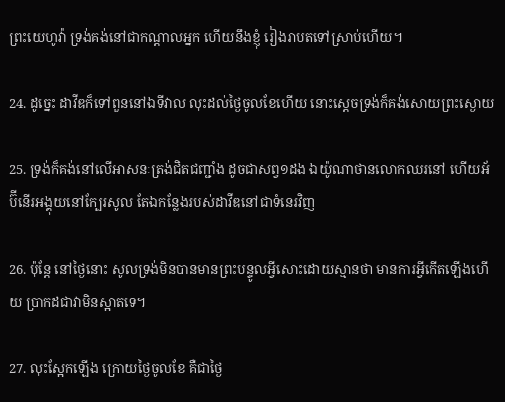ព្រះ‌យេហូវ៉ា ទ្រង់គង់នៅជាកណ្តាលអ្នក ហើយនឹងខ្ញុំ រៀង‌រាបតទៅស្រាប់ហើយ។

24. ដូច្នេះ ដាវីឌក៏ទៅពួននៅឯទីវាល លុះដល់ថ្ងៃចូលខែហើយ នោះស្តេចទ្រង់ក៏គង់សោយព្រះ‌ស្ងោយ

25. ទ្រង់ក៏គង់នៅលើអាសនៈត្រង់ជិតជញ្ជាំង ដូចជាសព្វ១ដង ឯយ៉ូណា‌ថានលោកឈរនៅ ហើយអ័ប៊ី‌នើរអង្គុយនៅក្បែរសូល តែឯកន្លែងរបស់ដាវីឌនៅជាទំនេរវិញ

26. ប៉ុន្តែ នៅថ្ងៃនោះ សូលទ្រង់មិនបានមានព្រះ‌បន្ទូលអ្វីសោះដោយស្មានថា មានការអ្វីកើតឡើងហើយ ប្រាកដជាវាមិនស្អាតទេ។

27. លុះស្អែកឡើង ក្រោយថ្ងៃចូលខែ គឺជាថ្ងៃ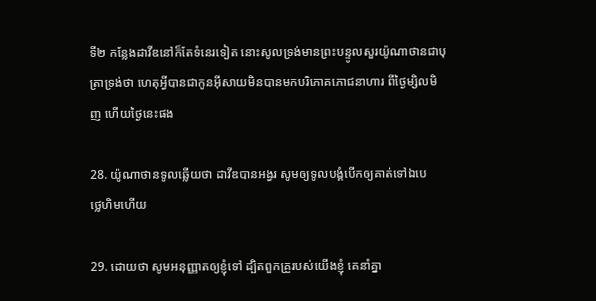ទី២ កន្លែងដាវីឌនៅក៏តែទំនេរទៀត នោះសូលទ្រង់មានព្រះ‌បន្ទូលសួរយ៉ូណា‌ថានជាបុត្រាទ្រង់ថា ហេតុអ្វីបានជាកូនអ៊ីសាយមិនបានមកបរិភោគភោជ‌នាហារ ពីថ្ងៃម្សិល‌មិញ ហើយថ្ងៃនេះផង

28. យ៉ូណា‌ថានទូលឆ្លើយថា ដាវីឌបានអង្វរ សូមឲ្យទូល‌បង្គំបើកឲ្យគាត់ទៅឯបេថ្លេ‌ហិមហើយ

29. ដោយថា សូមអនុញ្ញាតឲ្យខ្ញុំទៅ ដ្បិតពួកគ្រួរបស់យើងខ្ញុំ គេនាំគ្នា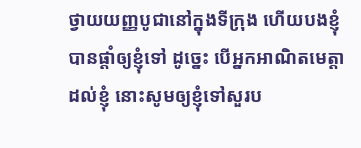ថ្វាយយញ្ញ‌បូជានៅក្នុងទីក្រុង ហើយបងខ្ញុំបានផ្តាំឲ្យខ្ញុំទៅ ដូច្នេះ បើអ្នកអាណិតមេត្តាដល់ខ្ញុំ នោះសូមឲ្យខ្ញុំទៅសួរប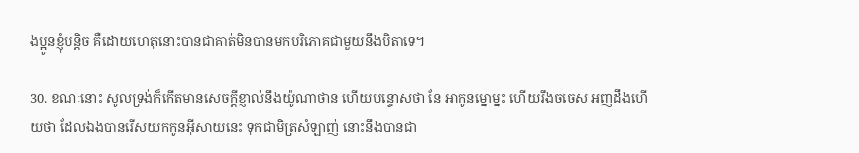ងប្អូនខ្ញុំបន្តិច គឺដោយហេតុនោះបានជាគាត់មិនបានមកបរិភោគជាមួយនឹងបិតាទេ។

30. ខណៈនោះ សូលទ្រង់ក៏កើតមានសេចក្តីខ្ញាល់នឹងយ៉ូណា‌ថាន ហើយបន្ទោសថា នែ អាកូនម្នោម្នះ ហើយរឹង‌ចចេស អញដឹងហើយថា ដែលឯងបានរើសយកកូនអ៊ីសាយនេះ ទុកជាមិត្រសំឡាញ់ នោះនឹងបានជា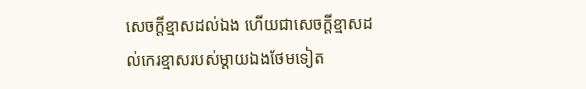សេចក្តីខ្មាសដល់ឯង ហើយជាសេចក្តីខ្មាសដល់កេរ‌ខ្មាសរបស់ម្តាយឯងថែមទៀត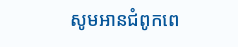សូមអានជំពូកពេ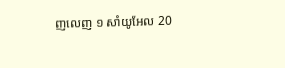ញលេញ ១ សាំយូអែល 20